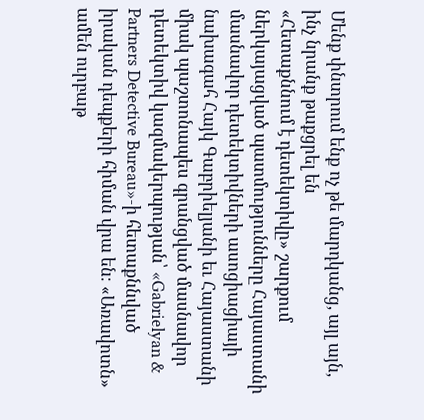Մենք փնտրում ենք ոչ թե մարդկանց, այլ այն, ինչ նրանք թաքցրել են
«Հետաքննում է դետեկտիվը» շարքում ներկայացված պատմությունները Հայաստանի մասնավոր դետեկտիվների ասոցիացիայի նախագահ Հայկ Գաբրիելյանի եւ Հայաստանի միակ պաշտոնապես գրանցված մասնավոր դետեկտիվ կազմակերպության՝ «Gabrielyan & Partners Detective Bureau»-ի հետաքննված իրական դեպքերի հիման վրա են։ «Առավոտն» ամեն ուրբաթ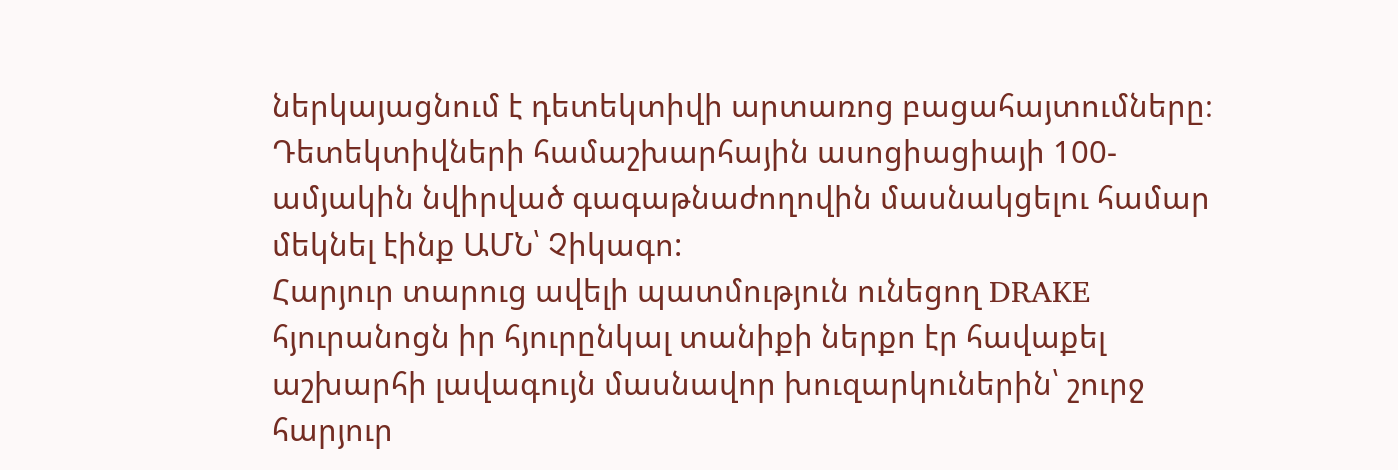ներկայացնում է դետեկտիվի արտառոց բացահայտումները։
Դետեկտիվների համաշխարհային ասոցիացիայի 100-ամյակին նվիրված գագաթնաժողովին մասնակցելու համար մեկնել էինք ԱՄՆ՝ Չիկագո:
Հարյուր տարուց ավելի պատմություն ունեցող DRAKE հյուրանոցն իր հյուրընկալ տանիքի ներքո էր հավաքել աշխարհի լավագույն մասնավոր խուզարկուներին՝ շուրջ հարյուր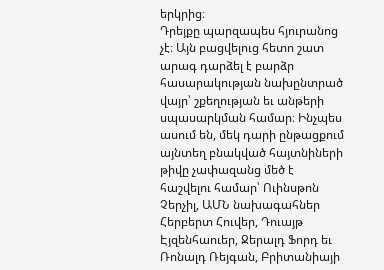երկրից։
Դրեյքը պարզապես հյուրանոց չէ։ Այն բացվելուց հետո շատ արագ դարձել է բարձր հասարակության նախընտրած վայր՝ շքեղության եւ անթերի սպասարկման համար։ Ինչպես ասում են, մեկ դարի ընթացքում այնտեղ բնակված հայտնիների թիվը չափազանց մեծ է հաշվելու համար՝ Ուինսթոն Չերչիլ, ԱՄՆ նախագահներ Հերբերտ Հուվեր, Դուայթ Էյզենհաուեր, Ջերալդ Ֆորդ եւ Ռոնալդ Ռեյգան, Բրիտանիայի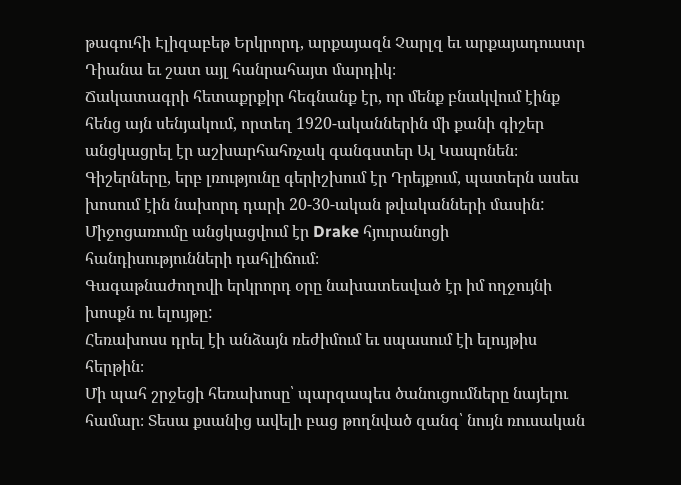թագուհի Էլիզաբեթ Երկրորդ, արքայազն Չարլզ եւ արքայադուստր Դիանա եւ շատ այլ հանրահայտ մարդիկ։
Ճակատագրի հետաքրքիր հեգնանք էր, որ մենք բնակվում էինք հենց այն սենյակում, որտեղ 1920-ականներին մի քանի գիշեր անցկացրել էր աշխարհահռչակ գանգստեր Ալ Կապոնեն։ Գիշերները, երբ լռությունը գերիշխում էր Դրեյքում, պատերն ասես խոսում էին նախորդ դարի 20-30-ական թվականների մասին:
Միջոցառումը անցկացվում էր Drake հյուրանոցի հանդիսությունների դահլիճում։
Գագաթնաժողովի երկրորդ օրը նախատեսված էր իմ ողջույնի խոսքն ու ելույթը:
Հեռախոսս դրել էի անձայն ռեժիմում եւ սպասում էի ելույթիս հերթին։
Մի պահ շրջեցի հեռախոսը՝ պարզապես ծանուցումները նայելու համար։ Տեսա քսանից ավելի բաց թողնված զանգ՝ նույն ռուսական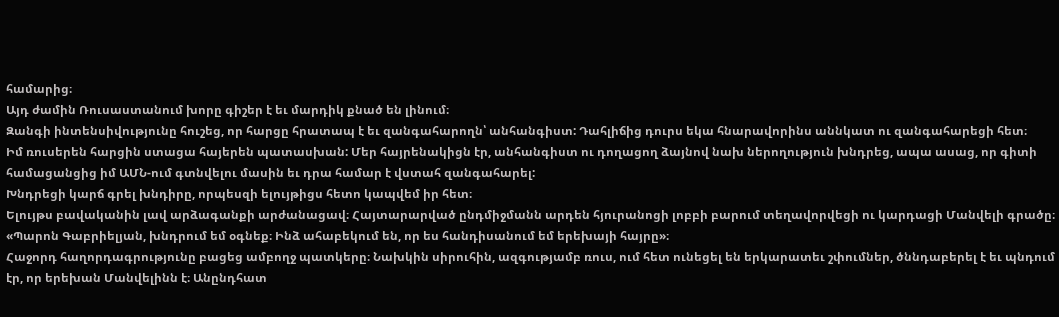համարից։
Այդ ժամին Ռուսաստանում խորը գիշեր է եւ մարդիկ քնած են լինում։
Զանգի ինտենսիվությունը հուշեց, որ հարցը հրատապ է եւ զանգահարողն՝ անհանգիստ: Դահլիճից դուրս եկա հնարավորինս աննկատ ու զանգահարեցի հետ։
Իմ ռուսերեն հարցին ստացա հայերեն պատասխան: Մեր հայրենակիցն էր, անհանգիստ ու դողացող ձայնով նախ ներողություն խնդրեց, ապա ասաց, որ գիտի համացանցից իմ ԱՄՆ-ում գտնվելու մասին եւ դրա համար է վստահ զանգահարել:
Խնդրեցի կարճ գրել խնդիրը, որպեսզի ելույթիցս հետո կապվեմ իր հետ։
Ելույթս բավականին լավ արձագանքի արժանացավ։ Հայտարարված ընդմիջմանն արդեն հյուրանոցի լոբբի բարում տեղավորվեցի ու կարդացի Մանվելի գրածը։
«Պարոն Գաբրիելյան, խնդրում եմ օգնեք։ Ինձ ահաբեկում են, որ ես հանդիսանում եմ երեխայի հայրը»։
Հաջորդ հաղորդագրությունը բացեց ամբողջ պատկերը։ Նախկին սիրուհին, ազգությամբ ռուս, ում հետ ունեցել են երկարատեւ շփումներ, ծննդաբերել է եւ պնդում էր, որ երեխան Մանվելինն է։ Անընդհատ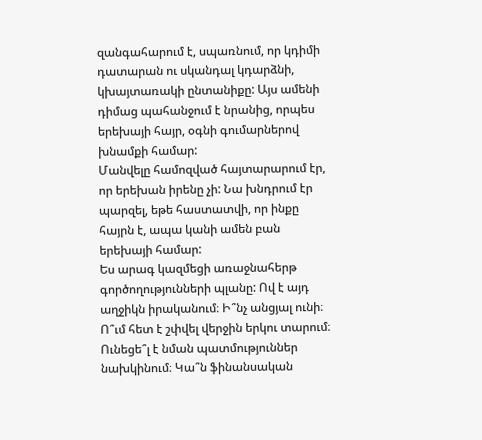զանգահարում է, սպառնում, որ կդիմի դատարան ու սկանդալ կդարձնի, կխայտառակի ընտանիքը: Այս ամենի դիմաց պահանջում է նրանից, որպես երեխայի հայր, օգնի գումարներով խնամքի համար:
Մանվելը համոզված հայտարարում էր, որ երեխան իրենը չի: Նա խնդրում էր պարզել, եթե հաստատվի, որ ինքը հայրն է, ապա կանի ամեն բան երեխայի համար:
Ես արագ կազմեցի առաջնահերթ գործողությունների պլանը: Ով է այդ աղջիկն իրականում։ Ի՞նչ անցյալ ունի։ Ո՞ւմ հետ է շփվել վերջին երկու տարում։ Ունեցե՞լ է նման պատմություններ նախկինում։ Կա՞ն ֆինանսական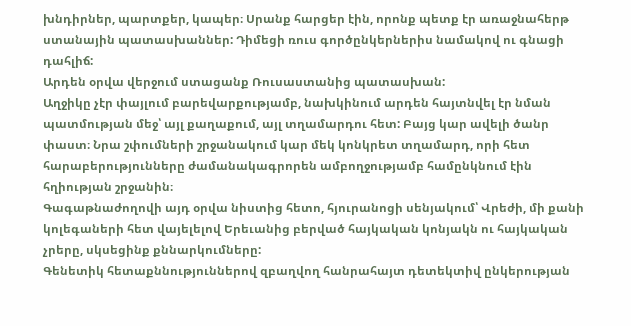խնդիրներ, պարտքեր, կապեր։ Սրանք հարցեր էին, որոնք պետք էր առաջնահերթ ստանային պատասխաններ: Դիմեցի ռուս գործընկերներիս նամակով ու գնացի դահլիճ:
Արդեն օրվա վերջում ստացանք Ռուսաստանից պատասխան:
Աղջիկը չէր փայլում բարեվարքությամբ, նախկինում արդեն հայտնվել էր նման պատմության մեջ՝ այլ քաղաքում, այլ տղամարդու հետ: Բայց կար ավելի ծանր փաստ։ Նրա շփումների շրջանակում կար մեկ կոնկրետ տղամարդ, որի հետ հարաբերությունները ժամանակագրորեն ամբողջությամբ համընկնում էին հղիության շրջանին։
Գագաթնաժողովի այդ օրվա նիստից հետո, հյուրանոցի սենյակում՝ Վրեժի, մի քանի կոլեգաների հետ վայելելով Երեւանից բերված հայկական կոնյակն ու հայկական չրերը, սկսեցինք քննարկումները:
Գենետիկ հետաքննություններով զբաղվող հանրահայտ դետեկտիվ ընկերության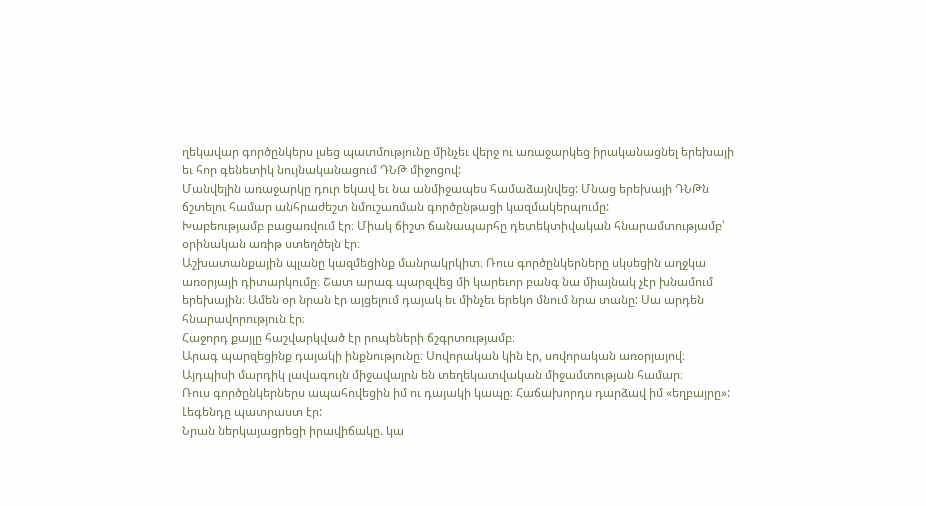ղեկավար գործընկերս լսեց պատմությունը մինչեւ վերջ ու առաջարկեց իրականացնել երեխայի եւ հոր գենետիկ նույնականացում ԴՆԹ միջոցով:
Մանվելին առաջարկը դուր եկավ եւ նա անմիջապես համաձայնվեց: Մնաց երեխայի ԴՆԹն ճշտելու համար անհրաժեշտ նմուշառման գործընթացի կազմակերպումը:
Խաբեությամբ բացառվում էր։ Միակ ճիշտ ճանապարհը դետեկտիվական հնարամտությամբ՝ օրինական առիթ ստեղծելն էր։
Աշխատանքային պլանը կազմեցինք մանրակրկիտ։ Ռուս գործընկերները սկսեցին աղջկա առօրյայի դիտարկումը։ Շատ արագ պարզվեց մի կարեւոր բանգ նա միայնակ չէր խնամում երեխային։ Ամեն օր նրան էր այցելում դայակ եւ մինչեւ երեկո մնում նրա տանը: Սա արդեն հնարավորություն էր։
Հաջորդ քայլը հաշվարկված էր րոպեների ճշգրտությամբ։
Արագ պարզեցինք դայակի ինքնությունը։ Սովորական կին էր, սովորական առօրյայով։ Այդպիսի մարդիկ լավագույն միջավայրն են տեղեկատվական միջամտության համար։
Ռուս գործընկերներս ապահովեցին իմ ու դայակի կապը։ Հաճախորդս դարձավ իմ «եղբայրը»: Լեգենդը պատրաստ էր:
Նրան ներկայացրեցի իրավիճակը. կա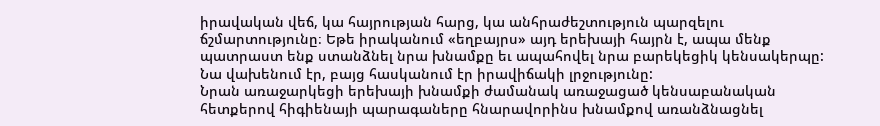իրավական վեճ, կա հայրության հարց, կա անհրաժեշտություն պարզելու ճշմարտությունը։ Եթե իրականում «եղբայրս» այդ երեխայի հայրն է, ապա մենք պատրաստ ենք ստանձնել նրա խնամքը եւ ապահովել նրա բարեկեցիկ կենսակերպը:
Նա վախենում էր, բայց հասկանում էր իրավիճակի լրջությունը:
Նրան առաջարկեցի երեխայի խնամքի ժամանակ առաջացած կենսաբանական հետքերով հիգիենայի պարագաները հնարավորինս խնամքով առանձնացնել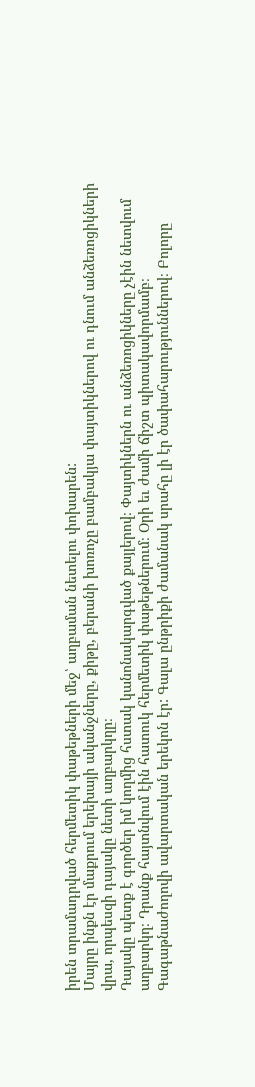իրեն տրամադրված հերմետիկ փաթեթների մեջ՝ աղբաման նետելու փոխարեն:
Մայրը ինքն էր մաքրում երեխայի ականջները, քիթը, բերանի խոռոչը բամբակյա փայտիկներով ու դնում անձեռոցիկների վրա, որպեսզի դայակը նետի աղբարկղը։
Դայակը պետք է գործեր իմ կողմից հստակ կանոնակարգված քայլերով։ Փայտիկներն ու անձեռոցիկները չէին նետվում աղբարկղ։ Դրանք հայտնվում էին հատուկ հերմետիկ փաթեթներում։ Օրի եւ ժամի ճիշտ պիտակավորմամբ։
Գագաթնաժողովի ավարտական երեկոն էր: Գալա ընթրիքի ժամանակ սրահը լի էր ծափահարություններով։ Բոլորը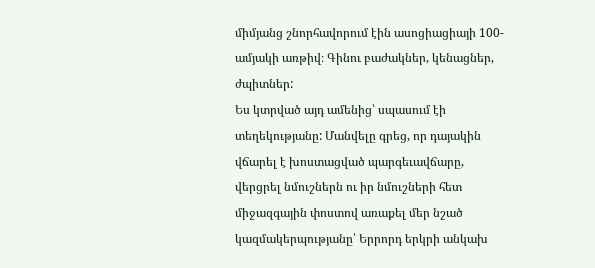միմյանց շնորհավորում էին ասոցիացիայի 100-ամյակի առթիվ։ Գինու բաժակներ, կենացներ, ժպիտներ:
Ես կտրված այդ ամենից՝ սպասում էի տեղեկությանը: Մանվելը գրեց, որ դայակին վճարել է խոստացված պարգեւավճարը, վերցրել նմուշներն ու իր նմուշների հետ միջազգային փոստով առաքել մեր նշած կազմակերպությանը՝ Երրորդ երկրի անկախ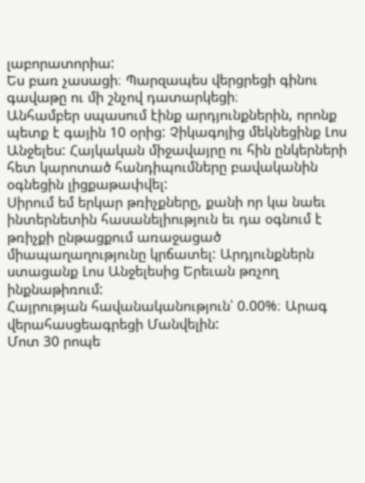լաբորատորիա:
Ես բառ չասացի։ Պարզապես վերցրեցի գինու գավաթը ու մի շնչով դատարկեցի։
Անհամբեր սպասում էինք արդյունքներին, որոնք պետք է գային 10 օրից: Չիկագոյից մեկնեցինք Լոս Անջելես: Հայկական միջավայրը ու հին ընկերների հետ կարոտած հանդիպումները բավականին օգնեցին լիցքաթափվել:
Սիրում եմ երկար թռիչքները, քանի որ կա նաեւ ինտերնետին հասանելիություն եւ դա օգնում է թռիչքի ընթացքում առաջացած միապաղաղությունը կրճատել: Արդյունքներն ստացանք Լոս Անջելեսից Երեւան թռչող ինքնաթիռում:
Հայրության հավանականություն՝ 0.00%։ Արագ վերահասցեագրեցի Մանվելին:
Մոտ 30 րոպե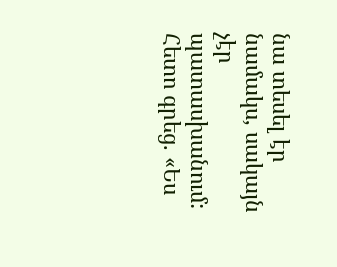նա տեսել էր նամակս, սակայն չէր պատասխանում:
Հետո գրեց. «Ես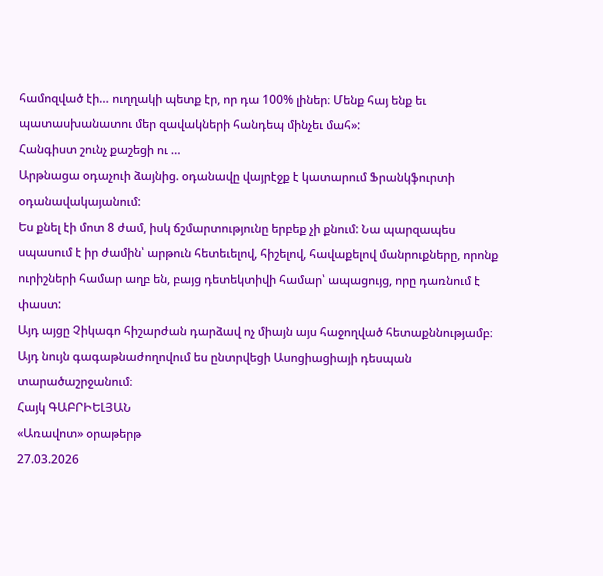համոզված էի… ուղղակի պետք էր, որ դա 100% լիներ։ Մենք հայ ենք եւ պատասխանատու մեր զավակների հանդեպ մինչեւ մահ»:
Հանգիստ շունչ քաշեցի ու …
Արթնացա օդաչուի ձայնից. օդանավը վայրէջք է կատարում Ֆրանկֆուրտի օդանավակայանում:
Ես քնել էի մոտ 8 ժամ, իսկ ճշմարտությունը երբեք չի քնում: Նա պարզապես սպասում է իր ժամին՝ արթուն հետեւելով, հիշելով, հավաքելով մանրուքները, որոնք ուրիշների համար աղբ են, բայց դետեկտիվի համար՝ ապացույց, որը դառնում է փաստ:
Այդ այցը Չիկագո հիշարժան դարձավ ոչ միայն այս հաջողված հետաքննությամբ։
Այդ նույն գագաթնաժողովում ես ընտրվեցի Ասոցիացիայի դեսպան տարածաշրջանում։
Հայկ ԳԱԲՐԻԵԼՅԱՆ
«Առավոտ» օրաթերթ
27.03.2026